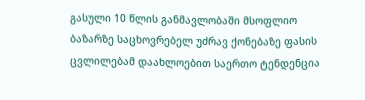გასული 10 წლის განმავლობაში მსოფლიო ბაზარზე საცხოვრებელ უძრავ ქონებაზე ფასის ცვლილებამ დაახლოებით საერთო ტენდენცია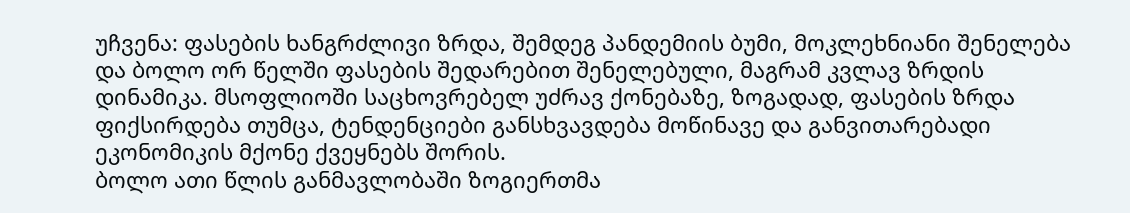უჩვენა: ფასების ხანგრძლივი ზრდა, შემდეგ პანდემიის ბუმი, მოკლეხნიანი შენელება და ბოლო ორ წელში ფასების შედარებით შენელებული, მაგრამ კვლავ ზრდის დინამიკა. მსოფლიოში საცხოვრებელ უძრავ ქონებაზე, ზოგადად, ფასების ზრდა ფიქსირდება თუმცა, ტენდენციები განსხვავდება მოწინავე და განვითარებადი ეკონომიკის მქონე ქვეყნებს შორის.
ბოლო ათი წლის განმავლობაში ზოგიერთმა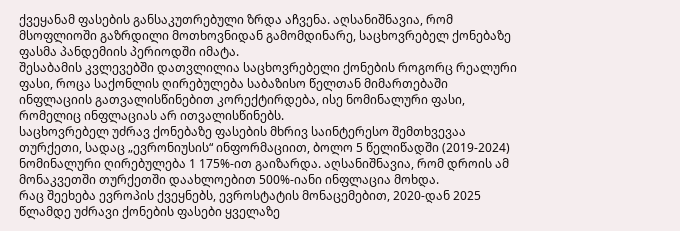ქვეყანამ ფასების განსაკუთრებული ზრდა აჩვენა. აღსანიშნავია, რომ მსოფლიოში გაზრდილი მოთხოვნიდან გამომდინარე, საცხოვრებელ ქონებაზე ფასმა პანდემიის პერიოდში იმატა.
შესაბამის კვლევებში დათვლილია საცხოვრებელი ქონების როგორც რეალური ფასი, როცა საქონლის ღირებულება საბაზისო წელთან მიმართებაში ინფლაციის გათვალისწინებით კორექტირდება, ისე ნომინალური ფასი, რომელიც ინფლაციას არ ითვალისწინებს.
საცხოვრებელ უძრავ ქონებაზე ფასების მხრივ საინტერესო შემთხვევაა თურქეთი, სადაც „ევრონიუსის“ ინფორმაციით, ბოლო 5 წელიწადში (2019-2024) ნომინალური ღირებულება 1 175%-ით გაიზარდა. აღსანიშნავია, რომ დროის ამ მონაკვეთში თურქეთში დაახლოებით 500%-იანი ინფლაცია მოხდა.
რაც შეეხება ევროპის ქვეყნებს, ევროსტატის მონაცემებით, 2020-დან 2025 წლამდე უძრავი ქონების ფასები ყველაზე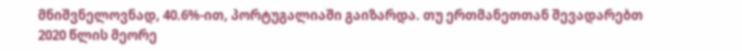მნიშვნელოვნად, 40.6%-ით, პორტუგალიაში გაიზარდა. თუ ერთმანეთთან შევადარებთ 2020 წლის მეორე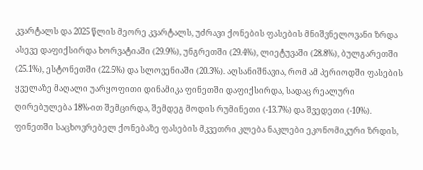კვარტალს და 2025 წლის მეორე კვარტალს, უძრავი ქონების ფასების მნიშვნელოვანი ზრდა ასევე დაფიქსირდა ხორვატიაში (29.9%), უნგრეთში (29.4%), ლიეტუვაში (28.8%), ბულგარეთში (25.1%), ესტონეთში (22.5%) და სლოვენიაში (20.3%). აღსანიშნავია, რომ ამ პერიოდში ფასების ყველაზე მაღალი უარყოფითი დინამიკა ფინეთში დაფიქსირდა, სადაც რეალური ღირებულება 18%-ით შემცირდა, შემდეგ მოდის რუმინეთი (-13.7%) და შვედეთი (-10%). ფინეთში საცხოვრებელ ქონებაზე ფასების მკვეთრი კლება ნაკლები ეკონომიკური ზრდის,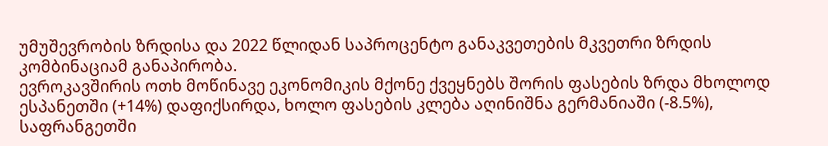უმუშევრობის ზრდისა და 2022 წლიდან საპროცენტო განაკვეთების მკვეთრი ზრდის კომბინაციამ განაპირობა.
ევროკავშირის ოთხ მოწინავე ეკონომიკის მქონე ქვეყნებს შორის ფასების ზრდა მხოლოდ ესპანეთში (+14%) დაფიქსირდა, ხოლო ფასების კლება აღინიშნა გერმანიაში (-8.5%), საფრანგეთში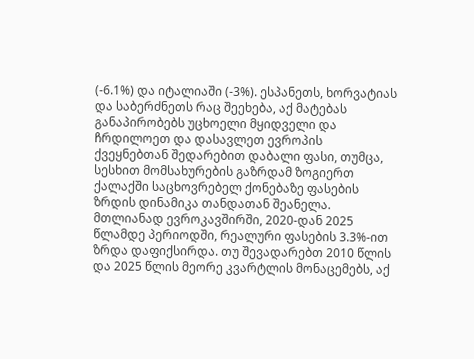(-6.1%) და იტალიაში (-3%). ესპანეთს, ხორვატიას და საბერძნეთს რაც შეეხება, აქ მატებას განაპირობებს უცხოელი მყიდველი და ჩრდილოეთ და დასავლეთ ევროპის ქვეყნებთან შედარებით დაბალი ფასი, თუმცა, სესხით მომსახურების გაზრდამ ზოგიერთ ქალაქში საცხოვრებელ ქონებაზე ფასების ზრდის დინამიკა თანდათან შეანელა.
მთლიანად ევროკავშირში, 2020-დან 2025 წლამდე პერიოდში, რეალური ფასების 3.3%-ით ზრდა დაფიქსირდა. თუ შევადარებთ 2010 წლის და 2025 წლის მეორე კვარტლის მონაცემებს, აქ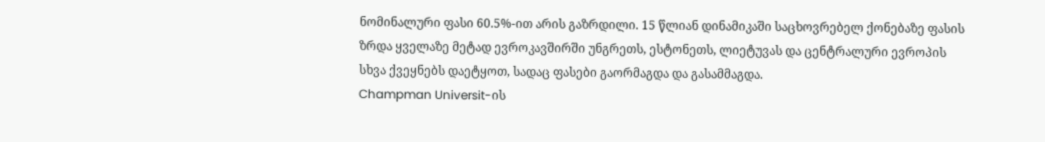ნომინალური ფასი 60.5%-ით არის გაზრდილი. 15 წლიან დინამიკაში საცხოვრებელ ქონებაზე ფასის ზრდა ყველაზე მეტად ევროკავშირში უნგრეთს, ესტონეთს, ლიეტუვას და ცენტრალური ევროპის სხვა ქვეყნებს დაეტყოთ, სადაც ფასები გაორმაგდა და გასამმაგდა.
Champman Universit-ის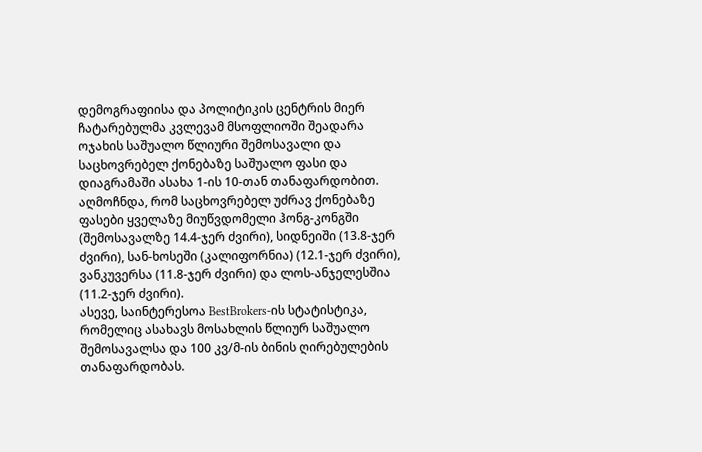დემოგრაფიისა და პოლიტიკის ცენტრის მიერ ჩატარებულმა კვლევამ მსოფლიოში შეადარა ოჯახის საშუალო წლიური შემოსავალი და საცხოვრებელ ქონებაზე საშუალო ფასი და დიაგრამაში ასახა 1-ის 10-თან თანაფარდობით. აღმოჩნდა, რომ საცხოვრებელ უძრავ ქონებაზე ფასები ყველაზე მიუწვდომელი ჰონგ-კონგში (შემოსავალზე 14.4-ჯერ ძვირი), სიდნეიში (13.8-ჯერ ძვირი), სან-ხოსეში (კალიფორნია) (12.1-ჯერ ძვირი), ვანკუვერსა (11.8-ჯერ ძვირი) და ლოს-ანჯელესშია (11.2-ჯერ ძვირი).
ასევე, საინტერესოა BestBrokers-ის სტატისტიკა, რომელიც ასახავს მოსახლის წლიურ საშუალო შემოსავალსა და 100 კვ/მ-ის ბინის ღირებულების თანაფარდობას.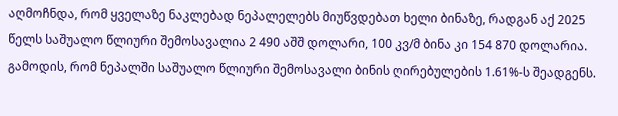აღმოჩნდა, რომ ყველაზე ნაკლებად ნეპალელებს მიუწვდებათ ხელი ბინაზე, რადგან აქ 2025 წელს საშუალო წლიური შემოსავალია 2 490 აშშ დოლარი, 100 კვ/მ ბინა კი 154 870 დოლარია. გამოდის, რომ ნეპალში საშუალო წლიური შემოსავალი ბინის ღირებულების 1.61%-ს შეადგენს.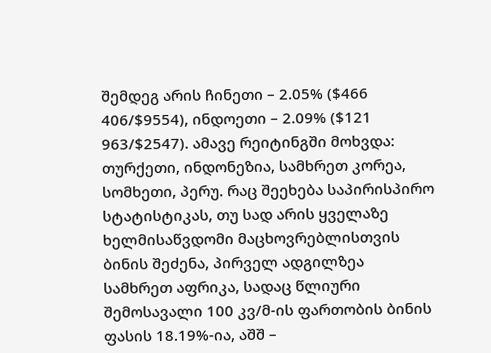შემდეგ არის ჩინეთი – 2.05% ($466 406/$9554), ინდოეთი – 2.09% ($121 963/$2547). ამავე რეიტინგში მოხვდა: თურქეთი, ინდონეზია, სამხრეთ კორეა, სომხეთი, პერუ. რაც შეეხება საპირისპირო სტატისტიკას, თუ სად არის ყველაზე ხელმისაწვდომი მაცხოვრებლისთვის ბინის შეძენა, პირველ ადგილზეა სამხრეთ აფრიკა, სადაც წლიური შემოსავალი 100 კვ/მ-ის ფართობის ბინის ფასის 18.19%-ია, აშშ –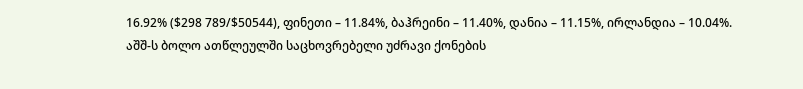16.92% ($298 789/$50544), ფინეთი – 11.84%, ბაჰრეინი – 11.40%, დანია – 11.15%, ირლანდია – 10.04%.
აშშ-ს ბოლო ათწლეულში საცხოვრებელი უძრავი ქონების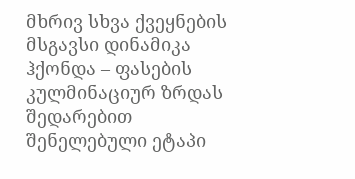მხრივ სხვა ქვეყნების მსგავსი დინამიკა ჰქონდა – ფასების კულმინაციურ ზრდას შედარებით შენელებული ეტაპი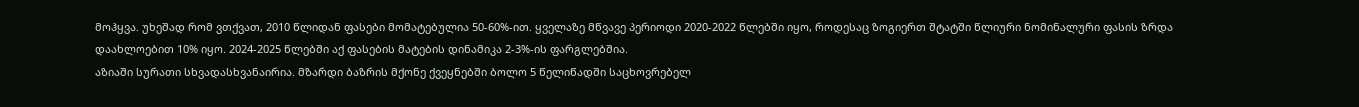მოჰყვა. უხეშად რომ ვთქვათ, 2010 წლიდან ფასები მომატებულია 50-60%-ით. ყველაზე მწვავე პერიოდი 2020-2022 წლებში იყო, როდესაც ზოგიერთ შტატში წლიური ნომინალური ფასის ზრდა დაახლოებით 10% იყო. 2024-2025 წლებში აქ ფასების მატების დინამიკა 2-3%-ის ფარგლებშია.
აზიაში სურათი სხვადასხვანაირია. მზარდი ბაზრის მქონე ქვეყნებში ბოლო 5 წელიწადში საცხოვრებელ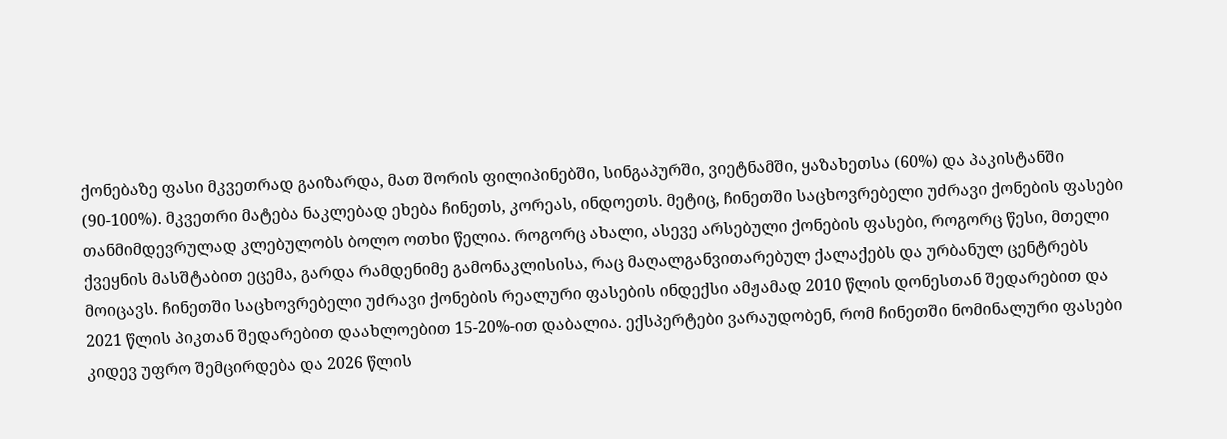ქონებაზე ფასი მკვეთრად გაიზარდა, მათ შორის ფილიპინებში, სინგაპურში, ვიეტნამში, ყაზახეთსა (60%) და პაკისტანში (90-100%). მკვეთრი მატება ნაკლებად ეხება ჩინეთს, კორეას, ინდოეთს. მეტიც, ჩინეთში საცხოვრებელი უძრავი ქონების ფასები თანმიმდევრულად კლებულობს ბოლო ოთხი წელია. როგორც ახალი, ასევე არსებული ქონების ფასები, როგორც წესი, მთელი ქვეყნის მასშტაბით ეცემა, გარდა რამდენიმე გამონაკლისისა, რაც მაღალგანვითარებულ ქალაქებს და ურბანულ ცენტრებს მოიცავს. ჩინეთში საცხოვრებელი უძრავი ქონების რეალური ფასების ინდექსი ამჟამად 2010 წლის დონესთან შედარებით და 2021 წლის პიკთან შედარებით დაახლოებით 15-20%-ით დაბალია. ექსპერტები ვარაუდობენ, რომ ჩინეთში ნომინალური ფასები კიდევ უფრო შემცირდება და 2026 წლის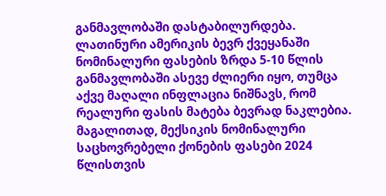განმავლობაში დასტაბილურდება.
ლათინური ამერიკის ბევრ ქვეყანაში ნომინალური ფასების ზრდა 5-10 წლის განმავლობაში ასევე ძლიერი იყო, თუმცა აქვე მაღალი ინფლაცია ნიშნავს, რომ რეალური ფასის მატება ბევრად ნაკლებია. მაგალითად, მექსიკის ნომინალური საცხოვრებელი ქონების ფასები 2024 წლისთვის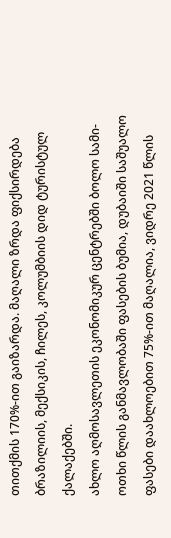თითქმის 170%-ით გაიზარდა. მაღალი ზრდა ფიქსირდება ბრაზილიის, მექსიკის, ჩილეს, კოლუმბიის დიდ ტურისტულ ქალაქებში.
ახლო აღმოსავლეთის ეკონომიკურ ცენტრებში ბოლო სამი-ოთხი წლის განმავლობაში ფასების ბუმია, დუბაიში საშუალო ფასები დაახლოებით 75%-ით მაღალია, ვიდრე 2021 წლის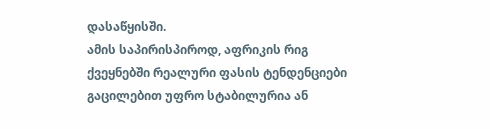დასაწყისში.
ამის საპირისპიროდ, აფრიკის რიგ ქვეყნებში რეალური ფასის ტენდენციები გაცილებით უფრო სტაბილურია ან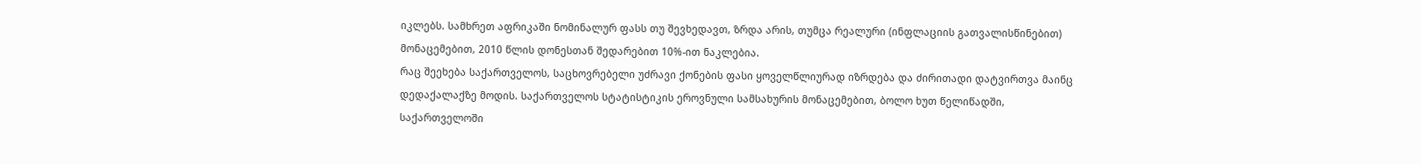იკლებს. სამხრეთ აფრიკაში ნომინალურ ფასს თუ შევხედავთ, ზრდა არის, თუმცა რეალური (ინფლაციის გათვალისწინებით) მონაცემებით, 2010 წლის დონესთან შედარებით 10%-ით ნაკლებია.
რაც შეეხება საქართველოს, საცხოვრებელი უძრავი ქონების ფასი ყოველწლიურად იზრდება და ძირითადი დატვირთვა მაინც დედაქალაქზე მოდის. საქართველოს სტატისტიკის ეროვნული სამსახურის მონაცემებით, ბოლო ხუთ წელიწადში, საქართველოში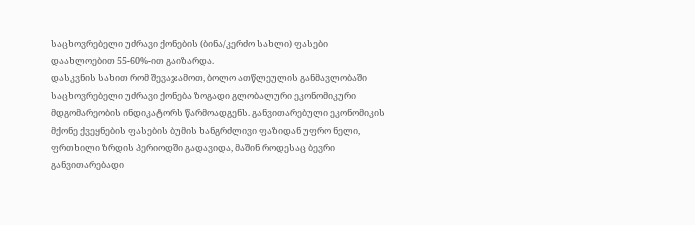საცხოვრებელი უძრავი ქონების (ბინა/კერძო სახლი) ფასები დაახლოებით 55-60%-ით გაიზარდა.
დასკვნის სახით რომ შევაჯამოთ, ბოლო ათწლეულის განმავლობაში საცხოვრებელი უძრავი ქონება ზოგადი გლობალური ეკონომიკური მდგომარეობის ინდიკატორს წარმოადგენს. განვითარებული ეკონომიკის მქონე ქვეყნების ფასების ბუმის ხანგრძლივი ფაზიდან უფრო ნელი, ფრთხილი ზრდის პერიოდში გადავიდა, მაშინ როდესაც ბევრი განვითარებადი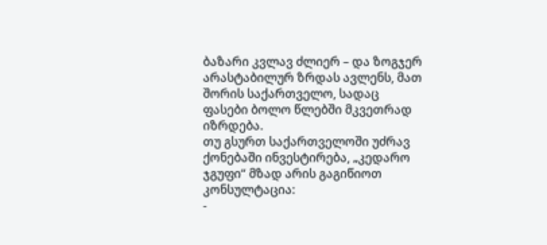ბაზარი კვლავ ძლიერ – და ზოგჯერ არასტაბილურ ზრდას ავლენს, მათ შორის საქართველო, სადაც ფასები ბოლო წლებში მკვეთრად იზრდება.
თუ გსურთ საქართველოში უძრავ ქონებაში ინვესტირება, „კედარო ჯგუფი“ მზად არის გაგიწიოთ კონსულტაცია:
-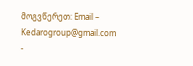მოგვწერეთ: Email – Kedarogroup@gmail.com
-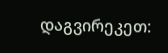დაგვირეკეთ: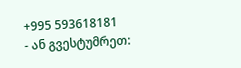+995 593618181
- ან გვესტუმრეთ: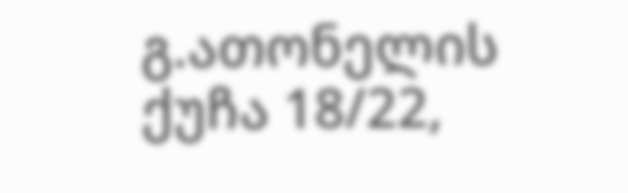გ.ათონელის ქუჩა 18/22,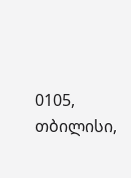0105, თბილისი,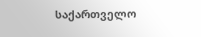საქართველო